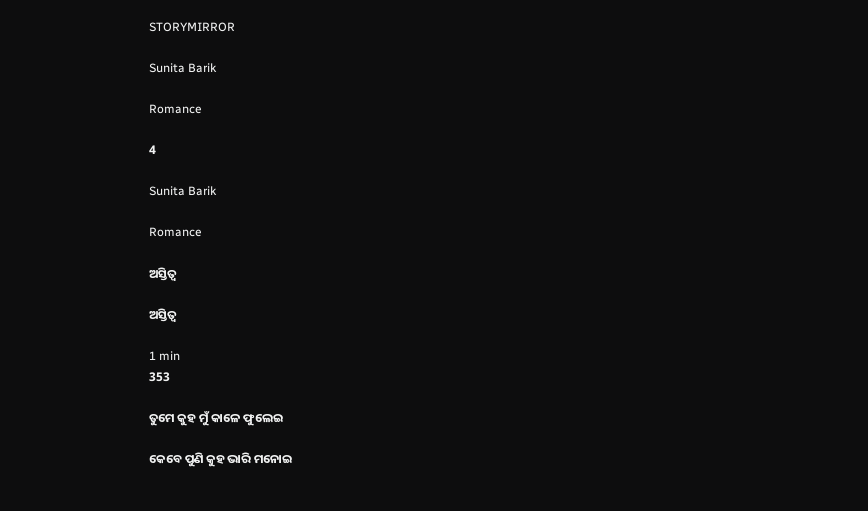STORYMIRROR

Sunita Barik

Romance

4

Sunita Barik

Romance

ଅସ୍ତିତ୍ବ

ଅସ୍ତିତ୍ବ

1 min
353

ତୁମେ କୁହ ମୁଁ କାଳେ ଫୁଲେଇ

କେବେ ପୁଣି କୁହ ଭାରି ମନୋଇ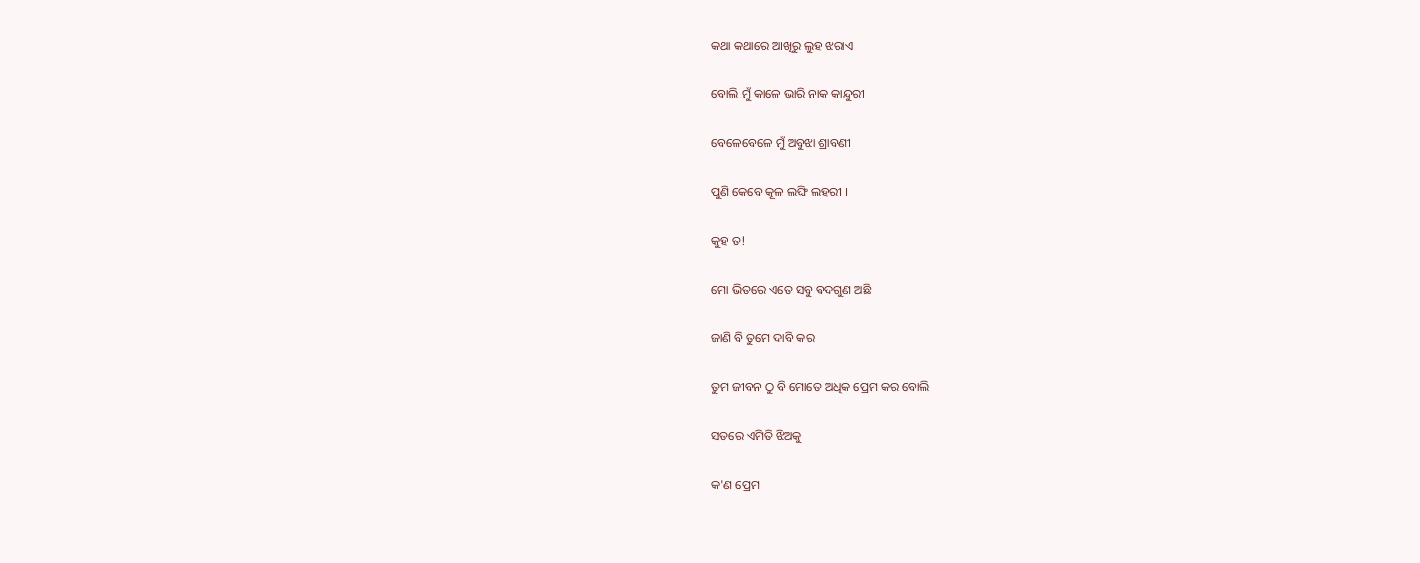କଥା କଥାରେ ଆଖିରୁ ଲୁହ ଝରାଏ

ବୋଲି ମୁଁ କାଳେ ଭାରି ନାକ କାନ୍ଦୁରୀ

ବେଳେବେଳେ ମୁଁ ଅବୁଝା ଶ୍ରାବଣୀ

ପୁଣି କେବେ କୂଳ ଲଙ୍ଘି ଲହରୀ ।

କୁହ ତ!

ମୋ ଭିତରେ ଏତେ ସବୁ ଵଦଗୁଣ ଅଛି

ଜାଣି ବି ତୁମେ ଦାବି କର

ତୁମ ଜୀବନ ଠୁ ବି ମୋତେ ଅଧିକ ପ୍ରେମ କର ବୋଲି

ସତରେ ଏମିତି ଝିଅକୁ

କ'ଣ ପ୍ରେମ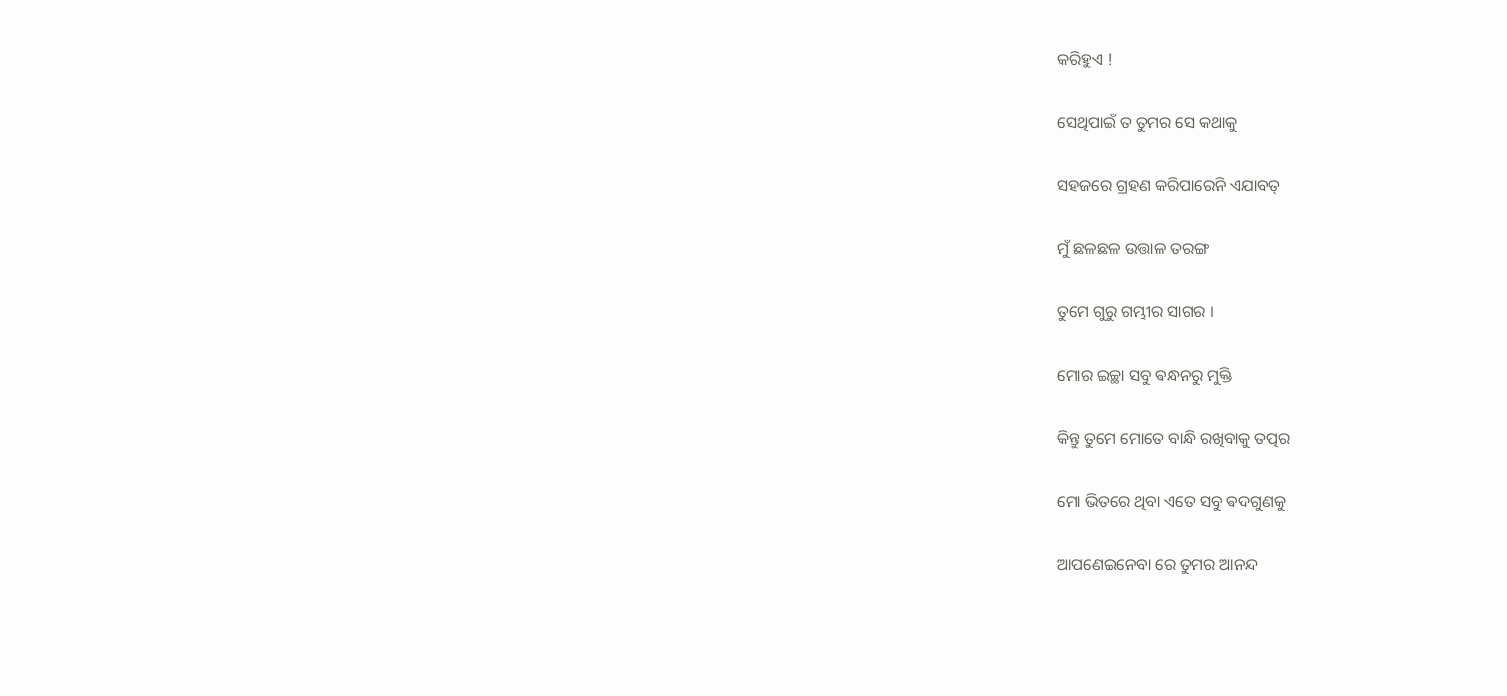କରିହୁଏ !

ସେଥିପାଇଁ ତ ତୁମର ସେ କଥାକୁ

ସହଜରେ ଗ୍ରହଣ କରିପାରେନି ଏଯାବତ୍

ମୁଁ ଛଳଛଳ ଉତ୍ତାଳ ତରଙ୍ଗ

ତୁମେ ଗୁରୁ ଗମ୍ଭୀର ସାଗର ।

ମୋର ଇଚ୍ଛା ସବୁ ଵନ୍ଧନରୁ ମୁକ୍ତି

କିନ୍ତୁ ତୁମେ ମୋତେ ବାନ୍ଧି ରଖିବାକୁ ତତ୍ପର

ମୋ ଭିତରେ ଥିବା ଏତେ ସବୁ ଵଦଗୁଣକୁ

ଆପଣେଇନେବା ରେ ତୁମର ଆନନ୍ଦ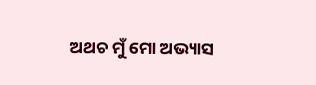ଅଥଚ ମୁଁ ମୋ ଅଭ୍ୟାସ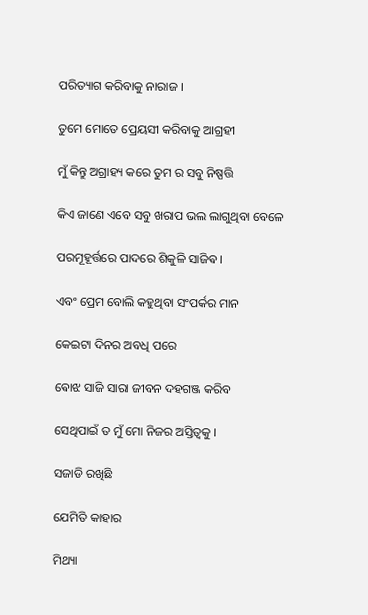ପରିତ୍ୟାଗ କରିବାକୁ ନାରାଜ ।

ତୁମେ ମୋତେ ପ୍ରେୟସୀ କରିବାକୁ ଆଗ୍ରହୀ

ମୁଁ କିନ୍ତୁ ଅଗ୍ରାହ୍ୟ କରେ ତୁମ ର ସବୁ ନିଷ୍ପତ୍ତି

କିଏ ଜାଣେ ଏବେ ସବୁ ଖରାପ ଭଲ ଲାଗୁଥିବା ବେଳେ

ପରମୂହୂର୍ତ୍ତରେ ପାଦରେ ଶିକୁଳି ସାଜିଵ ।

ଏବଂ ପ୍ରେମ ବୋଲି କହୁଥିବା ସଂପର୍କର ମାନ

କେଇଟା ଦିନର ଅବଧି ପରେ

ଵୋଝ ସାଜି ସାରା ଜୀବନ ଦହଗଞ୍ଜ କରିବ

ସେଥିପାଇଁ ତ ମୁଁ ମୋ ନିଜର ଅସ୍ତିତ୍ବକୁ ।

ସଜାଡି ରଖିଛି

ଯେମିତି କାହାର

ମିଥ୍ୟା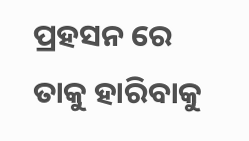ପ୍ରହସନ ରେ ତାକୁ ହାରିବାକୁ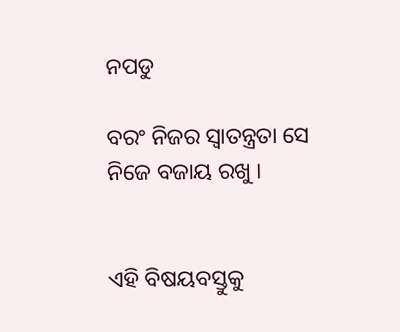ନପଡୁ

ବରଂ ନିଜର ସ୍ଵାତନ୍ତ୍ରତା ସେ ନିଜେ ବଜାୟ ରଖୁ ।


ଏହି ବିଷୟବସ୍ତୁକୁ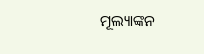ମୂଲ୍ୟାଙ୍କନ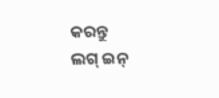କରନ୍ତୁ
ଲଗ୍ ଇନ୍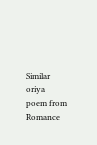Similar oriya poem from Romance